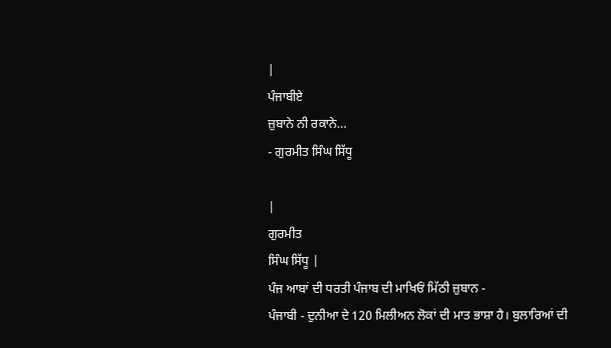|
ਪੰਜਾਬੀਏ
ਜ਼ੁਬਾਨੇ ਨੀ ਰਕਾਨੇ…
- ਗੁਰਮੀਤ ਸਿੰਘ ਸਿੱਧੂ

|
ਗੁਰਮੀਤ
ਸਿੰਘ ਸਿੱਧੂ |
ਪੰਜ ਆਬਾਂ ਦੀ ਧਰਤੀ ਪੰਜਾਬ ਦੀ ਮਾਖਿਓਂ ਮਿੱਠੀ ਜ਼ੁਬਾਨ -
ਪੰਜਾਬੀ - ਦੁਨੀਆ ਦੇ 120 ਮਿਲੀਅਨ ਲੋਕਾਂ ਦੀ ਮਾਤ ਭਾਸ਼ਾ ਹੈ। ਬੁਲਾਰਿਆਂ ਦੀ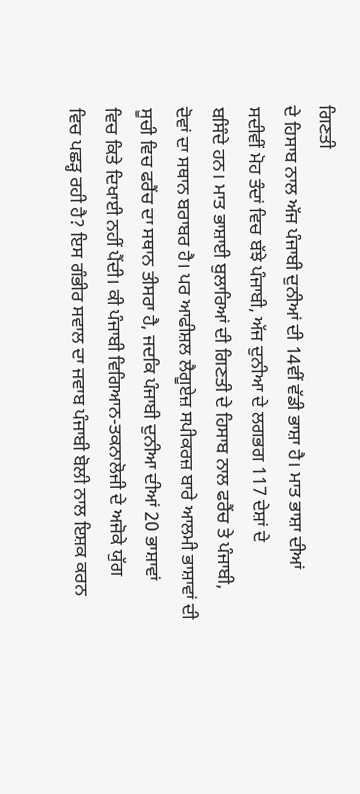ਗਿਣਤੀ
ਦੇ ਹਿਸਾਬ ਨਾਲ ਅੱਜ ਪੰਜਾਬੀ ਦੁਨੀਆਂ ਦੀ 14ਵੀਂ ਵੱਡੀ ਭਾਸ਼ਾ ਹੈ। ਮਾਤ ਭਾਸ਼ਾ ਦੀਆਂ
ਸਦੀਵੀਂ ਮੋਹ ਤੰਦਾਂ ਵਿਚ ਬੱਝੇ ਪੰਜਾਬੀ, ਅੱਜ ਦੁਨੀਆ ਦੇ ਲਗਭਗ 117 ਦੇਸ਼ਾਂ ਦੇ
ਬਸਿੰਦੇ ਹਨ। ਮਾਤ ਭਾਸ਼ਾਈ ਬੁਲਾਰਿਆਂ ਦੀ ਗਿਣਤੀ ਦੇ ਹਿਸਾਬ ਨਾਲ ਫਰੈਂਚ ਤੇ ਪੰਜਾਬੀ,
ਦੋਵਾਂ ਦਾ ਸਥਾਨ ਬਰਾਬਰ ਹੈ। ਪਰ ਆਫੀਸ਼ਲ ਲੈਗੂਏਜ਼ ਸਪੀਕਰਜ਼ ਬਾਰੇ ਆਲਮੀ ਭਾਸ਼ਾਵਾਂ ਦੀ
ਸੂਚੀ ਵਿਚ ਫਰੈਂਚ ਦਾ ਸਥਾਨ ਤੀਸਰਾ ਹੈ, ਜਦਕਿ ਪੰਜਾਬੀ ਦੁਨੀਆ ਦੀਆਂ 20 ਭਾਸ਼ਾਵਾਂ
ਵਿਚ ਕਿਤੇ ਦਿਖਾਈ ਨਹੀਂ ਪੈਂਦੀ। ਕੀ ਪੰਜਾਬੀ ਵਿਗਿਆਨ-ਤਕਨਾਲੋਜੀ ਦੇ ਅਜੋਕੇ ਯੁੱਗ
ਵਿਚ ਪਛੜ੍ਹ ਰਹੀ ਹੈ? ਇਸ ਗੰਭੀਰ ਸਵਾਲ ਦਾ ਜਵਾਬ ਪੰਜਾਬੀ ਬੋਲੀ ਨਾਲ ਇਸ਼ਕ ਕਰਨ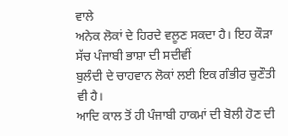ਵਾਲੇ
ਅਨੇਕ ਲੋਕਾਂ ਦੇ ਹਿਰਦੇ ਵਲੂਣ ਸਕਦਾ ਹੈ। ਇਹ ਕੌੜਾ ਸੱਚ ਪੰਜਾਬੀ ਭਾਸ਼ਾ ਦੀ ਸਦੀਵੀਂ
ਬੁਲੰਦੀ ਦੇ ਚਾਹਵਾਨ ਲੋਕਾਂ ਲਈ ਇਕ ਗੰਭੀਰ ਚੁਣੌਤੀ ਵੀ ਹੈ।
ਆਦਿ ਕਾਲ ਤੋਂ ਹੀ ਪੰਜਾਬੀ ਹਾਕਮਾਂ ਦੀ ਬੋਲੀ ਹੋਣ ਦੀ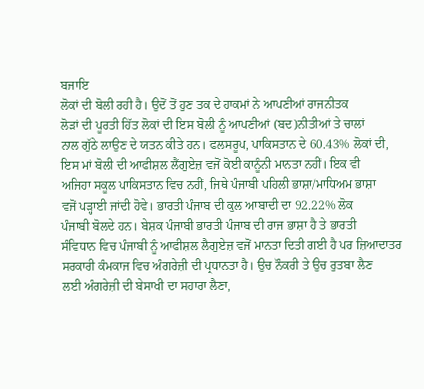ਬਜਾਇ
ਲੋਕਾਂ ਦੀ ਬੋਲੀ ਰਹੀ ਹੈ। ਉਦੋਂ ਤੋਂ ਹੁਣ ਤਕ ਦੇ ਹਾਕਮਾਂ ਨੇ ਆਪਣੀਆਂ ਰਾਜਨੀਤਕ
ਲੋੜਾਂ ਦੀ ਪੂਰਤੀ ਹਿੱਤ ਲੋਕਾਂ ਦੀ ਇਸ ਬੋਲੀ ਨੂੰ ਆਪਣੀਆਂ (ਬਦ)ਨੀਤੀਆਂ ਤੇ ਚਾਲਾਂ
ਨਾਲ ਗੁੱਠੇ ਲਾਉਣ ਦੇ ਯਤਨ ਕੀਤੇ ਹਨ। ਫਲਸਰੂਪ, ਪਾਕਿਸਤਾਨ ਦੇ 60.43% ਲੋਕਾਂ ਦੀ,
ਇਸ ਮਾਂ ਬੋਲੀ ਦੀ ਆਫੀਸ਼ਲ ਲੈਂਗੁਏਜ਼ ਵਜੋਂ ਕੋਈ ਕਾਨੂੰਨੀ ਮਾਨਤਾ ਨਹੀਂ। ਇਕ ਵੀ
ਅਜਿਹਾ ਸਕੂਲ ਪਾਕਿਸਤਾਨ ਵਿਚ ਨਹੀਂ, ਜਿਥੇ ਪੰਜਾਬੀ ਪਹਿਲੀ ਭਾਸ਼ਾ/ਮਾਧਿਅਮ ਭਾਸ਼ਾ
ਵਜੋਂ ਪੜ੍ਹਾਈ ਜਾਂਦੀ ਹੋਵੇ। ਭਾਰਤੀ ਪੰਜਾਬ ਦੀ ਕੁਲ ਆਬਾਦੀ ਦਾ 92.22% ਲੋਕ
ਪੰਜਾਬੀ ਬੋਲਦੇ ਹਨ। ਬੇਸ਼ਕ ਪੰਜਾਬੀ ਭਾਰਤੀ ਪੰਜਾਬ ਦੀ ਰਾਜ ਭਾਸ਼ਾ ਹੈ ਤੇ ਭਾਰਤੀ
ਸੰਵਿਧਾਨ ਵਿਚ ਪੰਜਾਬੀ ਨੂੰ ਆਫੀਸ਼ਲ ਲੈਗੁਏਜ਼ ਵਜੋਂ ਮਾਨਤਾ ਦਿਤੀ ਗਈ ਹੈ ਪਰ ਜ਼ਿਆਦਾਤਰ
ਸਰਕਾਰੀ ਕੰਮਕਾਜ ਵਿਚ ਅੰਗਰੇਜ਼ੀ ਦੀ ਪ੍ਰਧਾਨਤਾ ਹੈ। ਉਚ ਨੌਕਰੀ ਤੇ ਉਚ ਰੁਤਬਾ ਲੈਣ
ਲਈ ਅੰਗਰੇਜ਼ੀ ਦੀ ਬੇਸਾਖੀ ਦਾ ਸਹਾਰਾ ਲੈਣਾ,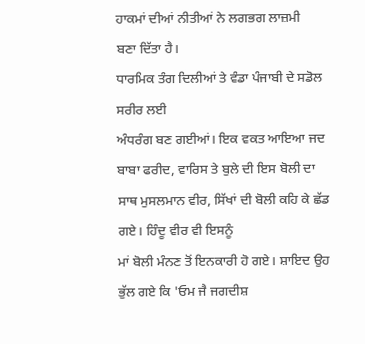ਹਾਕਮਾਂ ਦੀਆਂ ਨੀਤੀਆਂ ਨੇ ਲਗਭਗ ਲਾਜ਼ਮੀ
ਬਣਾ ਦਿੱਤਾ ਹੈ।
ਧਾਰਮਿਕ ਤੰਗ ਦਿਲੀਆਂ ਤੇ ਵੰਡਾ ਪੰਜਾਬੀ ਦੇ ਸਡੋਲ ਸਰੀਰ ਲਈ
ਅੰਧਰੰਗ ਬਣ ਗਈਆਂ। ਇਕ ਵਕਤ ਆਇਆ ਜਦ ਬਾਬਾ ਫਰੀਦ, ਵਾਰਿਸ ਤੇ ਬੁਲੇ ਦੀ ਇਸ ਬੋਲੀ ਦਾ
ਸਾਥ ਮੁਸਲਮਾਨ ਵੀਰ, ਸਿੱਖਾਂ ਦੀ ਬੋਲੀ ਕਹਿ ਕੇ ਛੱਡ ਗਏ। ਹਿੰਦੂ ਵੀਰ ਵੀ ਇਸਨੂੰ
ਮਾਂ ਬੋਲੀ ਮੰਨਣ ਤੋਂ ਇਨਕਾਰੀ ਹੋ ਗਏ। ਸ਼ਾਇਦ ਉਹ ਭੁੱਲ ਗਏ ਕਿ 'ਓਮ ਜੈ ਜਗਦੀਸ਼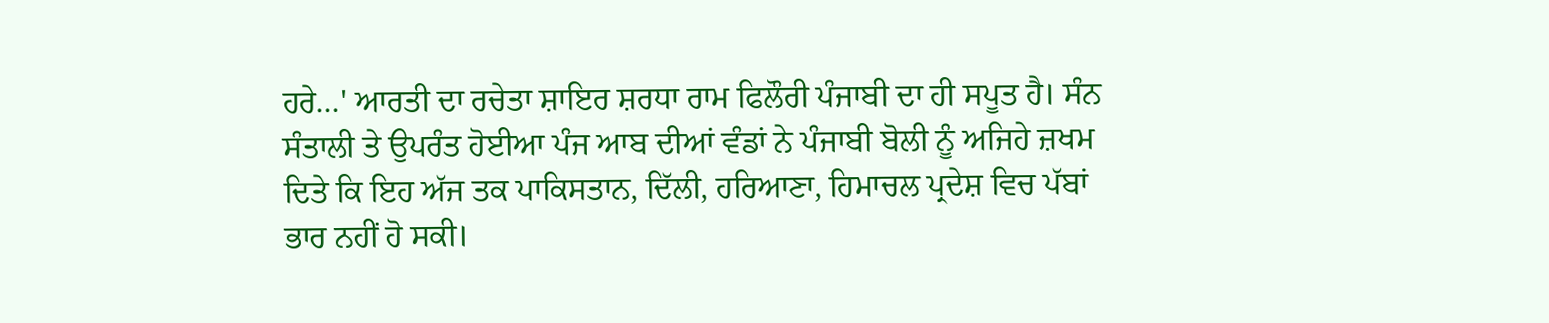ਹਰੇ…' ਆਰਤੀ ਦਾ ਰਚੇਤਾ ਸ਼ਾਇਰ ਸ਼ਰਧਾ ਰਾਮ ਫਿਲੌਰੀ ਪੰਜਾਬੀ ਦਾ ਹੀ ਸਪੂਤ ਹੈ। ਸੰਨ
ਸੰਤਾਲੀ ਤੇ ਉਪਰੰਤ ਹੋਈਆ ਪੰਜ ਆਬ ਦੀਆਂ ਵੰਡਾਂ ਨੇ ਪੰਜਾਬੀ ਬੋਲੀ ਨੂੰ ਅਜਿਹੇ ਜ਼ਖਮ
ਦਿਤੇ ਕਿ ਇਹ ਅੱਜ ਤਕ ਪਾਕਿਸਤਾਨ, ਦਿੱਲੀ, ਹਰਿਆਣਾ, ਹਿਮਾਚਲ ਪ੍ਰਦੇਸ਼ ਵਿਚ ਪੱਬਾਂ
ਭਾਰ ਨਹੀਂ ਹੋ ਸਕੀ।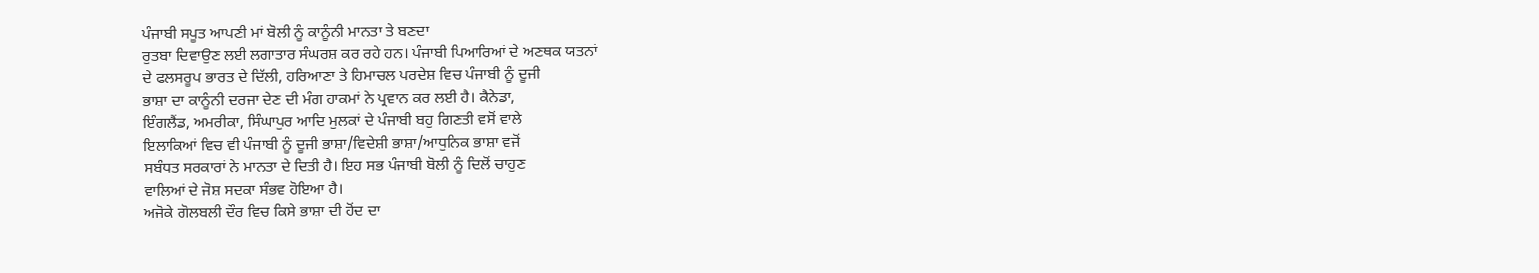ਪੰਜਾਬੀ ਸਪੂਤ ਆਪਣੀ ਮਾਂ ਬੋਲੀ ਨੂੰ ਕਾਨੂੰਨੀ ਮਾਨਤਾ ਤੇ ਬਣਦਾ
ਰੁਤਬਾ ਦਿਵਾਉਣ ਲਈ ਲਗਾਤਾਰ ਸੰਘਰਸ਼ ਕਰ ਰਹੇ ਹਨ। ਪੰਜਾਬੀ ਪਿਆਰਿਆਂ ਦੇ ਅਣਥਕ ਯਤਨਾਂ
ਦੇ ਫਲਸਰੂਪ ਭਾਰਤ ਦੇ ਦਿੱਲੀ, ਹਰਿਆਣਾ ਤੇ ਹਿਮਾਚਲ ਪਰਦੇਸ਼ ਵਿਚ ਪੰਜਾਬੀ ਨੂੰ ਦੂਜੀ
ਭਾਸ਼ਾ ਦਾ ਕਾਨੂੰਨੀ ਦਰਜਾ ਦੇਣ ਦੀ ਮੰਗ ਹਾਕਮਾਂ ਨੇ ਪ੍ਰਵਾਨ ਕਰ ਲਈ ਹੈ। ਕੈਨੇਡਾ,
ਇੰਗਲੈਂਡ, ਅਮਰੀਕਾ, ਸਿੰਘਾਪੁਰ ਆਦਿ ਮੁਲਕਾਂ ਦੇ ਪੰਜਾਬੀ ਬਹੁ ਗਿਣਤੀ ਵਸੋਂ ਵਾਲੇ
ਇਲਾਕਿਆਂ ਵਿਚ ਵੀ ਪੰਜਾਬੀ ਨੂੰ ਦੂਜੀ ਭਾਸ਼ਾ/ਵਿਦੇਸ਼ੀ ਭਾਸ਼ਾ/ਆਧੁਨਿਕ ਭਾਸ਼ਾ ਵਜੋਂ
ਸਬੰਧਤ ਸਰਕਾਰਾਂ ਨੇ ਮਾਨਤਾ ਦੇ ਦਿਤੀ ਹੈ। ਇਹ ਸਭ ਪੰਜਾਬੀ ਬੋਲੀ ਨੂੰ ਦਿਲੋਂ ਚਾਹੁਣ
ਵਾਲਿਆਂ ਦੇ ਜੋਸ਼ ਸਦਕਾ ਸੰਭਵ ਹੋਇਆ ਹੈ।
ਅਜੋਕੇ ਗੋਲਬਲੀ ਦੌਰ ਵਿਚ ਕਿਸੇ ਭਾਸ਼ਾ ਦੀ ਹੋਂਦ ਦਾ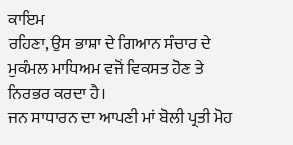ਕਾਇਮ
ਰਹਿਣਾ, ਉਸ ਭਾਸ਼ਾ ਦੇ ਗਿਆਨ ਸੰਚਾਰ ਦੇ ਮੁਕੰਮਲ ਮਾਧਿਅਮ ਵਜੋਂ ਵਿਕਸਤ ਹੋਣ ਤੇ
ਨਿਰਭਰ ਕਰਦਾ ਹੈ।
ਜਨ ਸਾਧਾਰਨ ਦਾ ਆਪਣੀ ਮਾਂ ਬੋਲੀ ਪ੍ਰਤੀ ਮੋਹ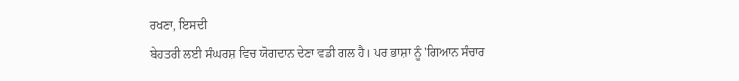ਰਖਣਾ, ਇਸਦੀ
ਬੇਹਤਰੀ ਲਈ ਸੰਘਰਸ਼ ਵਿਚ ਯੋਗਦਾਨ ਦੇਣਾ ਵਡੀ ਗਲ ਹੈ। ਪਰ ਭਾਸ਼ਾ ਨੂੰ 'ਗਿਆਨ ਸੰਚਾਰ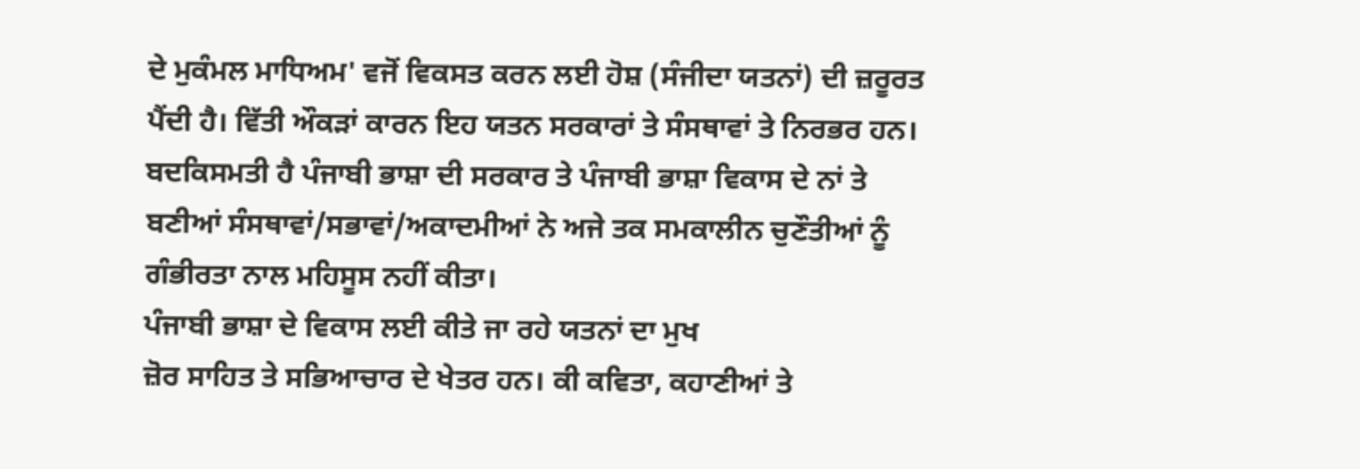ਦੇ ਮੁਕੰਮਲ ਮਾਧਿਅਮ' ਵਜੋਂ ਵਿਕਸਤ ਕਰਨ ਲਈ ਹੋਸ਼ (ਸੰਜੀਦਾ ਯਤਨਾਂ) ਦੀ ਜ਼ਰੂਰਤ
ਪੈਂਦੀ ਹੈ। ਵਿੱਤੀ ਔਕੜਾਂ ਕਾਰਨ ਇਹ ਯਤਨ ਸਰਕਾਰਾਂ ਤੇ ਸੰਸਥਾਵਾਂ ਤੇ ਨਿਰਭਰ ਹਨ।
ਬਦਕਿਸਮਤੀ ਹੈ ਪੰਜਾਬੀ ਭਾਸ਼ਾ ਦੀ ਸਰਕਾਰ ਤੇ ਪੰਜਾਬੀ ਭਾਸ਼ਾ ਵਿਕਾਸ ਦੇ ਨਾਂ ਤੇ
ਬਣੀਆਂ ਸੰਸਥਾਵਾਂ/ਸਭਾਵਾਂ/ਅਕਾਦਮੀਆਂ ਨੇ ਅਜੇ ਤਕ ਸਮਕਾਲੀਨ ਚੁਣੌਤੀਆਂ ਨੂੰ
ਗੰਭੀਰਤਾ ਨਾਲ ਮਹਿਸੂਸ ਨਹੀਂ ਕੀਤਾ।
ਪੰਜਾਬੀ ਭਾਸ਼ਾ ਦੇ ਵਿਕਾਸ ਲਈ ਕੀਤੇ ਜਾ ਰਹੇ ਯਤਨਾਂ ਦਾ ਮੁਖ
ਜ਼ੋਰ ਸਾਹਿਤ ਤੇ ਸਭਿਆਚਾਰ ਦੇ ਖੇਤਰ ਹਨ। ਕੀ ਕਵਿਤਾ, ਕਹਾਣੀਆਂ ਤੇ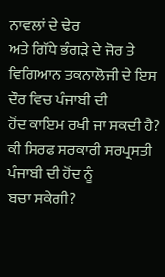ਨਾਵਲਾਂ ਦੇ ਢੇਰ
ਅਤੇ ਗਿੱਧੇ ਭੰਗੜੇ ਦੇ ਜੋਰ ਤੇ ਵਿਗਿਆਨ ਤਕਨਾਲੋਜੀ ਦੇ ਇਸ ਦੌਰ ਵਿਚ ਪੰਜਾਬੀ ਦੀ
ਹੋਂਦ ਕਾਇਮ ਰਖੀ ਜਾ ਸਕਦੀ ਹੈ? ਕੀ ਸਿਰਫ ਸਰਕਾਰੀ ਸਰਪ੍ਰਸਤੀ ਪੰਜਾਬੀ ਦੀ ਹੋਂਦ ਨੂੰ
ਬਚਾ ਸਕੇਗੀ?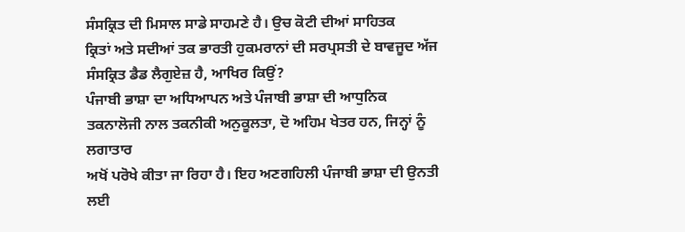ਸੰਸਕ੍ਰਿਤ ਦੀ ਮਿਸਾਲ ਸਾਡੇ ਸਾਹਮਣੇ ਹੈ। ਉਚ ਕੋਟੀ ਦੀਆਂ ਸਾਹਿਤਕ
ਕ੍ਰਿਤਾਂ ਅਤੇ ਸਦੀਆਂ ਤਕ ਭਾਰਤੀ ਹੁਕਮਰਾਨਾਂ ਦੀ ਸਰਪ੍ਰਸਤੀ ਦੇ ਬਾਵਜੂਦ ਅੱਜ
ਸੰਸਕ੍ਰਿਤ ਡੈਡ ਲੈਗੁਏਜ਼ ਹੈ, ਆਖਿਰ ਕਿਉਂ?
ਪੰਜਾਬੀ ਭਾਸ਼ਾ ਦਾ ਅਧਿਆਪਨ ਅਤੇ ਪੰਜਾਬੀ ਭਾਸ਼ਾ ਦੀ ਆਧੁਨਿਕ
ਤਕਨਾਲੋਜੀ ਨਾਲ ਤਕਨੀਕੀ ਅਨੁਕੂਲਤਾ, ਦੋ ਅਹਿਮ ਖੇਤਰ ਹਨ, ਜਿਨ੍ਹਾਂ ਨੂੰ ਲਗਾਤਾਰ
ਅਖੋਂ ਪਰੋਖੇ ਕੀਤਾ ਜਾ ਰਿਹਾ ਹੈ। ਇਹ ਅਣਗਹਿਲੀ ਪੰਜਾਬੀ ਭਾਸ਼ਾ ਦੀ ਉਨਤੀ ਲਈ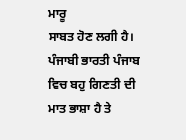ਮਾਰੂ
ਸਾਬਤ ਹੋਣ ਲਗੀ ਹੈ। ਪੰਜਾਬੀ ਭਾਰਤੀ ਪੰਜਾਬ ਵਿਚ ਬਹੁ ਗਿਣਤੀ ਦੀ ਮਾਤ ਭਾਸ਼ਾ ਹੈ ਤੇ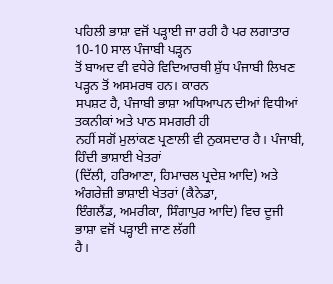ਪਹਿਲੀ ਭਾਸ਼ਾ ਵਜੋਂ ਪੜ੍ਹਾਈ ਜਾ ਰਹੀ ਹੈ ਪਰ ਲਗਾਤਾਰ 10-10 ਸਾਲ ਪੰਜਾਬੀ ਪੜ੍ਹਨ
ਤੋਂ ਬਾਅਦ ਵੀ ਵਧੇਰੇ ਵਿਦਿਆਰਥੀ ਸ਼ੁੱਧ ਪੰਜਾਬੀ ਲਿਖਣ ਪੜ੍ਹਨ ਤੋਂ ਅਸਮਰਥ ਹਨ। ਕਾਰਨ
ਸਪਸ਼ਟ ਹੈ, ਪੰਜਾਬੀ ਭਾਸ਼ਾ ਅਧਿਆਪਨ ਦੀਆਂ ਵਿਧੀਆਂ ਤਕਨੀਕਾਂ ਅਤੇ ਪਾਠ ਸਮਗਰੀ ਹੀ
ਨਹੀਂ ਸਗੋਂ ਮੁਲਾਂਕਣ ਪ੍ਰਣਾਲੀ ਵੀ ਨੁਕਸਦਾਰ ਹੈ। ਪੰਜਾਬੀ, ਹਿੰਦੀ ਭਾਸ਼ਾਈ ਖੇਤਰਾਂ
(ਦਿੱਲੀ, ਹਰਿਆਣਾ, ਹਿਮਾਚਲ ਪ੍ਰਦੇਸ਼ ਆਦਿ) ਅਤੇ ਅੰਗਰੇਜ਼ੀ ਭਾਸ਼ਾਈ ਖੇਤਰਾਂ (ਕੈਨੇਡਾ,
ਇੰਗਲੈਂਡ, ਅਮਰੀਕਾ, ਸਿੰਗਾਪੁਰ ਆਦਿ) ਵਿਚ ਦੂਜੀ ਭਾਸ਼ਾ ਵਜੋਂ ਪੜ੍ਹਾਈ ਜਾਣ ਲੱਗੀ
ਹੈ।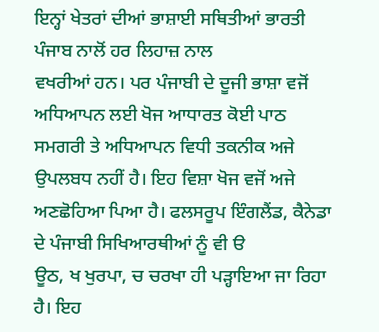ਇਨ੍ਹਾਂ ਖੇਤਰਾਂ ਦੀਆਂ ਭਾਸ਼ਾਈ ਸਥਿਤੀਆਂ ਭਾਰਤੀ ਪੰਜਾਬ ਨਾਲੋਂ ਹਰ ਲਿਹਾਜ਼ ਨਾਲ
ਵਖਰੀਆਂ ਹਨ। ਪਰ ਪੰਜਾਬੀ ਦੇ ਦੂਜੀ ਭਾਸ਼ਾ ਵਜੋਂ ਅਧਿਆਪਨ ਲਈ ਖੋਜ ਆਧਾਰਤ ਕੋਈ ਪਾਠ
ਸਮਗਰੀ ਤੇ ਅਧਿਆਪਨ ਵਿਧੀ ਤਕਨੀਕ ਅਜੇ ਉਪਲਬਧ ਨਹੀਂ ਹੈ। ਇਹ ਵਿਸ਼ਾ ਖੋਜ ਵਜੋਂ ਅਜੇ
ਅਣਛੋਹਿਆ ਪਿਆ ਹੈ। ਫਲਸਰੂਪ ਇੰਗਲੈਂਡ, ਕੈਨੇਡਾ ਦੇ ਪੰਜਾਬੀ ਸਿਖਿਆਰਥੀਆਂ ਨੂੰ ਵੀ ੳ
ਊਠ, ਖ ਖੁਰਪਾ, ਚ ਚਰਖਾ ਹੀ ਪੜ੍ਹਾਇਆ ਜਾ ਰਿਹਾ ਹੈ। ਇਹ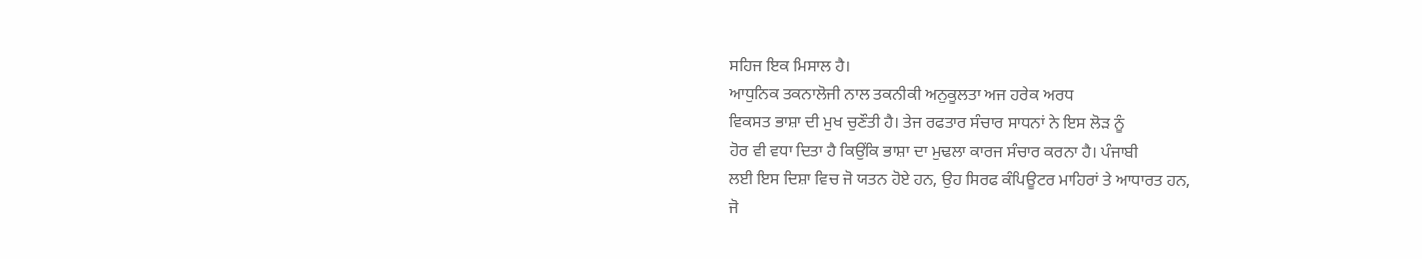ਸਹਿਜ ਇਕ ਮਿਸਾਲ ਹੈ।
ਆਧੁਨਿਕ ਤਕਨਾਲੋਜੀ ਨਾਲ ਤਕਨੀਕੀ ਅਨੁਕੂਲਤਾ ਅਜ ਹਰੇਕ ਅਰਧ
ਵਿਕਸਤ ਭਾਸ਼ਾ ਦੀ ਮੁਖ ਚੁਣੌਤੀ ਹੈ। ਤੇਜ ਰਫਤਾਰ ਸੰਚਾਰ ਸਾਧਨਾਂ ਨੇ ਇਸ ਲੋੜ ਨੂੰ
ਹੋਰ ਵੀ ਵਧਾ ਦਿਤਾ ਹੈ ਕਿਉਂਕਿ ਭਾਸ਼ਾ ਦਾ ਮੁਢਲਾ ਕਾਰਜ ਸੰਚਾਰ ਕਰਨਾ ਹੈ। ਪੰਜਾਬੀ
ਲਈ ਇਸ ਦਿਸ਼ਾ ਵਿਚ ਜੋ ਯਤਨ ਹੋਏ ਹਨ, ਉਹ ਸਿਰਫ ਕੰਪਿਊਟਰ ਮਾਹਿਰਾਂ ਤੇ ਆਧਾਰਤ ਹਨ,
ਜੋ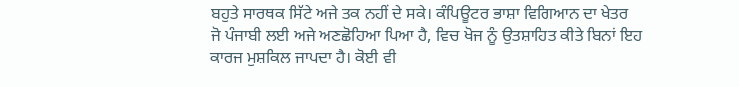ਬਹੁਤੇ ਸਾਰਥਕ ਸਿੱਟੇ ਅਜੇ ਤਕ ਨਹੀਂ ਦੇ ਸਕੇ। ਕੰਪਿਊਟਰ ਭਾਸ਼ਾ ਵਿਗਿਆਨ ਦਾ ਖੇਤਰ
ਜੋ ਪੰਜਾਬੀ ਲਈ ਅਜੇ ਅਣਛੋਹਿਆ ਪਿਆ ਹੈ, ਵਿਚ ਖੋਜ ਨੂੰ ਉਤਸ਼ਾਹਿਤ ਕੀਤੇ ਬਿਨਾਂ ਇਹ
ਕਾਰਜ ਮੁਸ਼ਕਿਲ ਜਾਪਦਾ ਹੈ। ਕੋਈ ਵੀ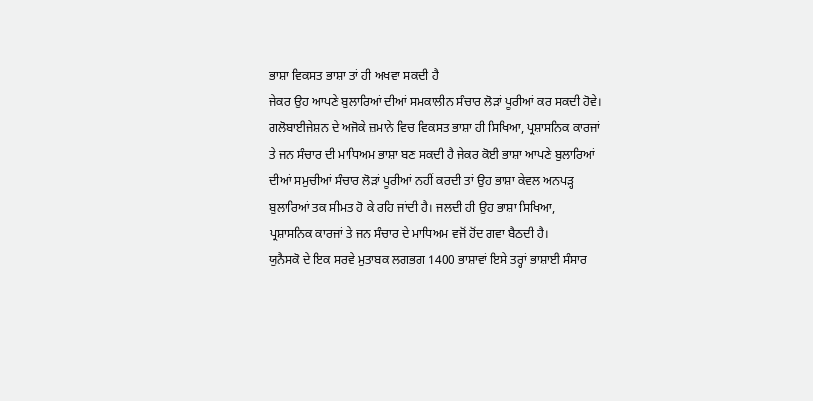ਭਾਸ਼ਾ ਵਿਕਸਤ ਭਾਸ਼ਾ ਤਾਂ ਹੀ ਅਖਵਾ ਸਕਦੀ ਹੈ
ਜੇਕਰ ਉਹ ਆਪਣੇ ਬੁਲਾਰਿਆਂ ਦੀਆਂ ਸਮਕਾਲੀਨ ਸੰਚਾਰ ਲੋੜਾਂ ਪੂਰੀਆਂ ਕਰ ਸਕਦੀ ਹੋਵੇ।
ਗਲੋਬਾਈਜੇਸ਼ਨ ਦੇ ਅਜੋਕੇ ਜ਼ਮਾਨੇ ਵਿਚ ਵਿਕਸਤ ਭਾਸ਼ਾ ਹੀ ਸਿਖਿਆ, ਪ੍ਰਸ਼ਾਸਨਿਕ ਕਾਰਜਾਂ
ਤੇ ਜਨ ਸੰਚਾਰ ਦੀ ਮਾਧਿਅਮ ਭਾਸ਼ਾ ਬਣ ਸਕਦੀ ਹੈ ਜੇਕਰ ਕੋਈ ਭਾਸ਼ਾ ਆਪਣੇ ਬੁਲਾਰਿਆਂ
ਦੀਆਂ ਸਮੁਚੀਆਂ ਸੰਚਾਰ ਲੋੜਾਂ ਪੂਰੀਆਂ ਨਹੀਂ ਕਰਦੀ ਤਾਂ ਉਹ ਭਾਸ਼ਾ ਕੇਵਲ ਅਨਪੜ੍ਹ
ਬੁਲਾਰਿਆਂ ਤਕ ਸੀਮਤ ਹੋ ਕੇ ਰਹਿ ਜਾਂਦੀ ਹੈ। ਜਲਦੀ ਹੀ ਉਹ ਭਾਸ਼ਾ ਸਿਖਿਆ,
ਪ੍ਰਸ਼ਾਸਨਿਕ ਕਾਰਜਾਂ ਤੇ ਜਨ ਸੰਚਾਰ ਦੇ ਮਾਧਿਅਮ ਵਜੋਂ ਹੋਂਦ ਗਵਾ ਬੈਠਦੀ ਹੈ।
ਯੁਨੈਸਕੋ ਦੇ ਇਕ ਸਰਵੇ ਮੁਤਾਬਕ ਲਗਭਗ 1400 ਭਾਸ਼ਾਵਾਂ ਇਸੇ ਤਰ੍ਹਾਂ ਭਾਸ਼ਾਈ ਸੰਸਾਰ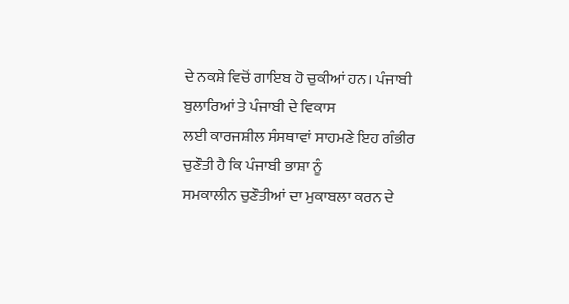ਦੇ ਨਕਸ਼ੇ ਵਿਚੋਂ ਗਾਇਬ ਹੋ ਚੁਕੀਆਂ ਹਨ। ਪੰਜਾਬੀ ਬੁਲਾਰਿਆਂ ਤੇ ਪੰਜਾਬੀ ਦੇ ਵਿਕਾਸ
ਲਈ ਕਾਰਜਸ਼ੀਲ ਸੰਸਥਾਵਾਂ ਸਾਹਮਣੇ ਇਹ ਗੰਭੀਰ ਚੁਣੌਤੀ ਹੈ ਕਿ ਪੰਜਾਬੀ ਭਾਸ਼ਾ ਨੂੰ
ਸਮਕਾਲੀਨ ਚੁਣੌਤੀਆਂ ਦਾ ਮੁਕਾਬਲਾ ਕਰਨ ਦੇ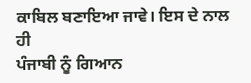ਕਾਬਿਲ ਬਣਾਇਆ ਜਾਵੇ। ਇਸ ਦੇ ਨਾਲ ਹੀ
ਪੰਜਾਬੀ ਨੂੰ ਗਿਆਨ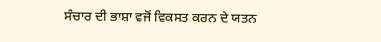ਸੰਚਾਰ ਦੀ ਭਾਸ਼ਾ ਵਜੋਂ ਵਿਕਸਤ ਕਰਨ ਦੇ ਯਤਨ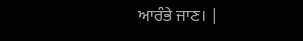ਆਰੰਭੇ ਜਾਣ। |